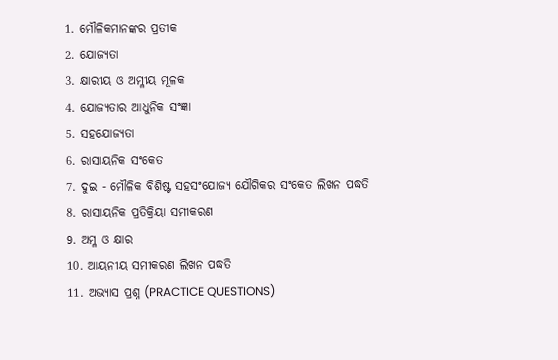1. ମୌଳିକମାନଙ୍କର ପ୍ରତୀକ
2. ଯୋଜ୍ୟତା
3. କ୍ଷାରୀୟ ଓ ଅମ୍ଳୀୟ ମୂଳକ
4. ଯୋଜ୍ୟତାର ଆଧୁନିକ ସଂଜ୍ଞା
5. ସହଯୋଜ୍ୟତା
6. ରାସାୟନିକ ସଂକେତ
7. ଦୁଇ - ମୌଳିକ ବିଶିଷ୍ଟ ସହସଂଯୋଜ୍ୟ ଯୌଗିକର ସଂକେତ ଲିଖନ ପଦ୍ଧତି
8. ରାସାୟନିକ ପ୍ରତିକ୍ରିୟା ସମୀକରଣ
9. ଅମ୍ଳ ଓ କ୍ଷାର
10. ଆୟନୀୟ ସମୀକରଣ ଲିଖନ ପଦ୍ଧତି
11. ଅଭ୍ୟାସ ପ୍ରଶ୍ନ (PRACTICE QUESTIONS)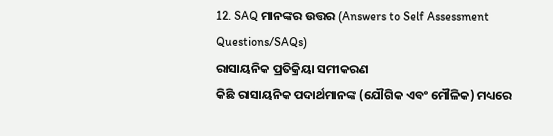12. SAQ ମାନଙ୍କର ଉତ୍ତର (Answers to Self Assessment Questions/SAQs)
ରାସାୟନିକ ପ୍ରତିକ୍ରିୟା ସମୀକରଣ
କିଛି ରାସାୟନିକ ପଦାର୍ଥମାନଙ୍କ (ଯୌଗିକ ଏବଂ ମୌଳିକ) ମଧ୍ୟରେ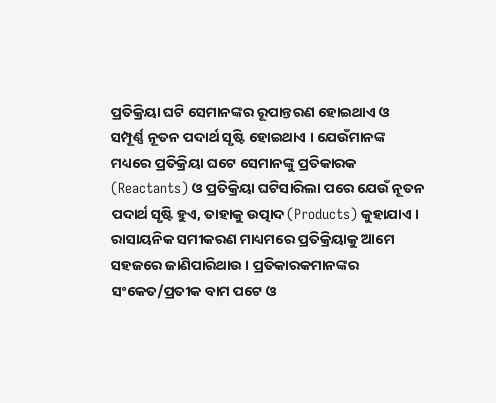ପ୍ରତିକ୍ରିୟା ଘଟି ସେମାନଙ୍କର ରୂପାନ୍ତରଣ ହୋଇଥାଏ ଓ ସମ୍ପୂର୍ଣ୍ଣ ନୂତନ ପଦାର୍ଥ ସୃଷ୍ଟି ହୋଇଥାଏ । ଯେଉଁମାନଙ୍କ ମଧ୍ୟରେ ପ୍ରତିକ୍ରିୟା ଘଟେ ସେମାନଙ୍କୁ ପ୍ରତିକାରକ (Reactants) ଓ ପ୍ରତିକ୍ରିୟା ଘଟିସାରିଲା ପରେ ଯେଉଁ ନୂତନ ପଦାର୍ଥ ସୃଷ୍ଟି ହୁଏ, ତାହାକୁ ଉତ୍ପାଦ (Products) କୁହାଯାଏ । ରାସାୟନିକ ସମୀକରଣ ମାଧ୍ୟମରେ ପ୍ରତିକ୍ରିୟାକୁ ଆମେ ସହଜରେ ଜାଣିପାରିଥାଉ । ପ୍ରତିକାରକମାନଙ୍କର ସଂକେତ/ପ୍ରତୀକ ବାମ ପଟେ ଓ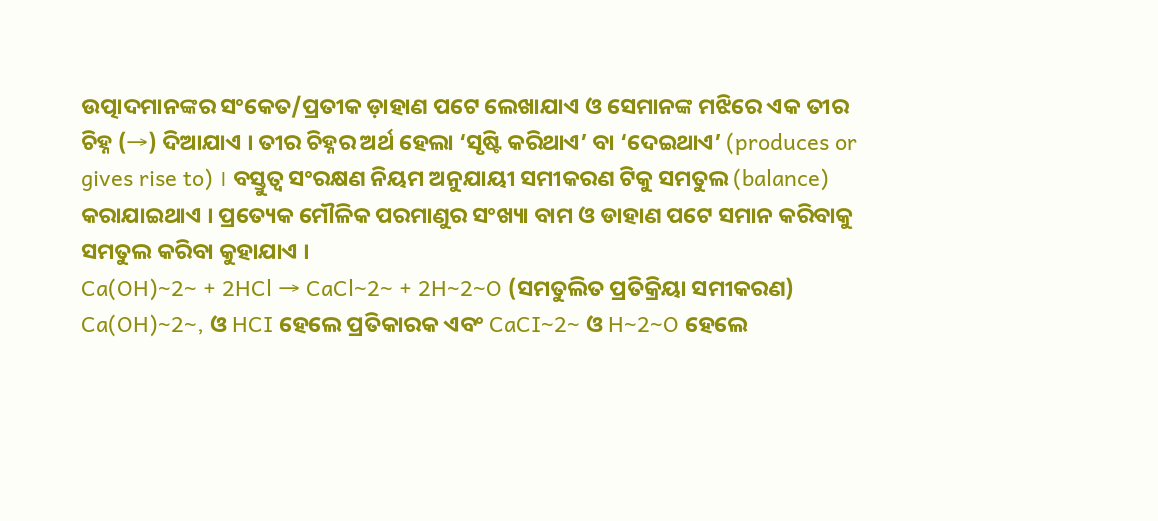ଉତ୍ପାଦମାନଙ୍କର ସଂକେତ/ପ୍ରତୀକ ଡ଼ାହାଣ ପଟେ ଲେଖାଯାଏ ଓ ସେମାନଙ୍କ ମଝିରେ ଏକ ତୀର ଚିହ୍ନ (→) ଦିଆଯାଏ । ତୀର ଚିହ୍ନର ଅର୍ଥ ହେଲା ‘ସୃଷ୍ଟି କରିଥାଏ’ ବା ‘ଦେଇଥାଏ’ (produces or gives rise to) । ବସ୍ତୁତ୍ଵ ସଂରକ୍ଷଣ ନିୟମ ଅନୁଯାୟୀ ସମୀକରଣ ଟିକୁ ସମତୁଲ (balance) କରାଯାଇଥାଏ । ପ୍ରତ୍ୟେକ ମୌଳିକ ପରମାଣୁର ସଂଖ୍ୟା ବାମ ଓ ଡାହାଣ ପଟେ ସମାନ କରିବାକୁ ସମତୁଲ କରିବା କୁହାଯାଏ ।
Ca(OH)~2~ + 2HCl → CaCl~2~ + 2H~2~O (ସମତୁଲିତ ପ୍ରତିକ୍ରିୟା ସମୀକରଣ)
Ca(OH)~2~, ଓ HCI ହେଲେ ପ୍ରତିକାରକ ଏବଂ CaCI~2~ ଓ H~2~O ହେଲେ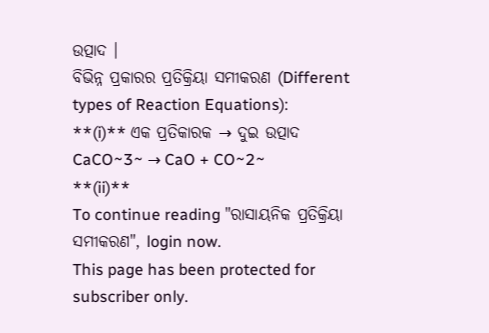ଉତ୍ପାଦ ।
ବିଭିନ୍ନ ପ୍ରକାରର ପ୍ରତିକ୍ରିୟା ସମୀକରଣ (Different types of Reaction Equations):
**(i)** ଏକ ପ୍ରତିକାରକ → ଦୁଇ ଉତ୍ପାଦ
CaCO~3~ → CaO + CO~2~
**(ii)**
To continue reading "ରାସାୟନିକ ପ୍ରତିକ୍ରିୟା ସମୀକରଣ", login now.
This page has been protected for subscriber only.